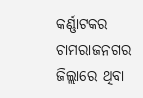କର୍ଣ୍ଣାଟକର ଚାମରାଜନଗର ଜିଲ୍ଲାରେ ଥିବା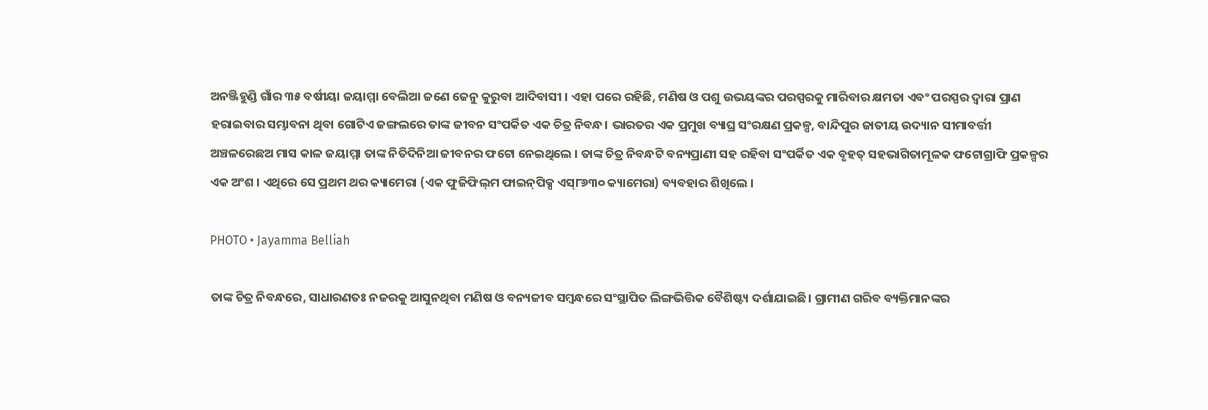ଅନଞ୍ଜିହୁଣ୍ଡି ଗାଁର ୩୫ ବର୍ଷୀୟା ଜୟାମ୍ମା ବେଲିଆ ଜଣେ ଜେନୁ କୁରୁବା ଆଦିବାସୀ । ଏହା ପରେ ରହିଛି, ମଣିଷ ଓ ପଶୁ ଉଭୟଙ୍କର ପରସ୍ପରକୁ ମାରିବାର କ୍ଷମତା ଏବଂ ପରସ୍ପର ଦ୍ୱାରା ପ୍ରାଣ ହରାଇବାର ସମ୍ଭାବନା ଥିବା ଗୋଟିଏ ଜଙ୍ଗଲରେ ତାଙ୍କ ଜୀବନ ସଂପର୍କିତ ଏକ ଚିତ୍ର ନିବନ୍ଧ। ଭାରତର ଏକ ପ୍ରମୁଖ ବ୍ୟାଘ୍ର ସଂରକ୍ଷଣ ପ୍ରକଳ୍ପ, ବାନ୍ଦିପୁର ଜାତୀୟ ଉଦ୍ୟାନ ସୀମାବର୍ତ୍ତୀ ଅଞ୍ଚଳରେଛଅ ମାସ କାଳ ଜୟାମ୍ମା ତାଙ୍କ ନିତିଦିନିଆ ଜୀବନର ଫଟୋ ନେଇଥିଲେ । ତାଙ୍କ ଚିତ୍ର ନିବନ୍ଧଟି ବନ୍ୟପ୍ରାଣୀ ସହ ରହିବା ସଂପର୍କିତ ଏକ ବୃହତ୍‌ ସହଭାଗିତାମୂଳକ ଫଟୋଗ୍ରାଫି ପ୍ରକଳ୍ପର ଏକ ଅଂଶ । ଏଥିରେ ସେ ପ୍ରଥମ ଥର କ୍ୟାମେରା (ଏକ ଫୁଜିଫିଲ୍‌ମ ଫାଇନ୍‌ପିକ୍ସ ଏସ୍‌୮୬୩୦ କ୍ୟାମେରା) ବ୍ୟବହାର ଶିଖିଲେ ।

PHOTO • Jayamma Belliah

ତାଙ୍କ ଚିତ୍ର ନିବନ୍ଧରେ, ସାଧାରଣତଃ ନଜରକୁ ଆସୁନଥିବା ମଣିଷ ଓ ବନ୍ୟଜୀବ ସମ୍ବନ୍ଧରେ ସଂସ୍ଥାପିତ ଲିଙ୍ଗଭିତ୍ତିକ ବୈଶିଷ୍ଟ୍ୟ ଦର୍ଶାଯାଇଛି। ଗ୍ରାମୀଣ ଗରିବ ବ୍ୟକ୍ତିମାନଙ୍କର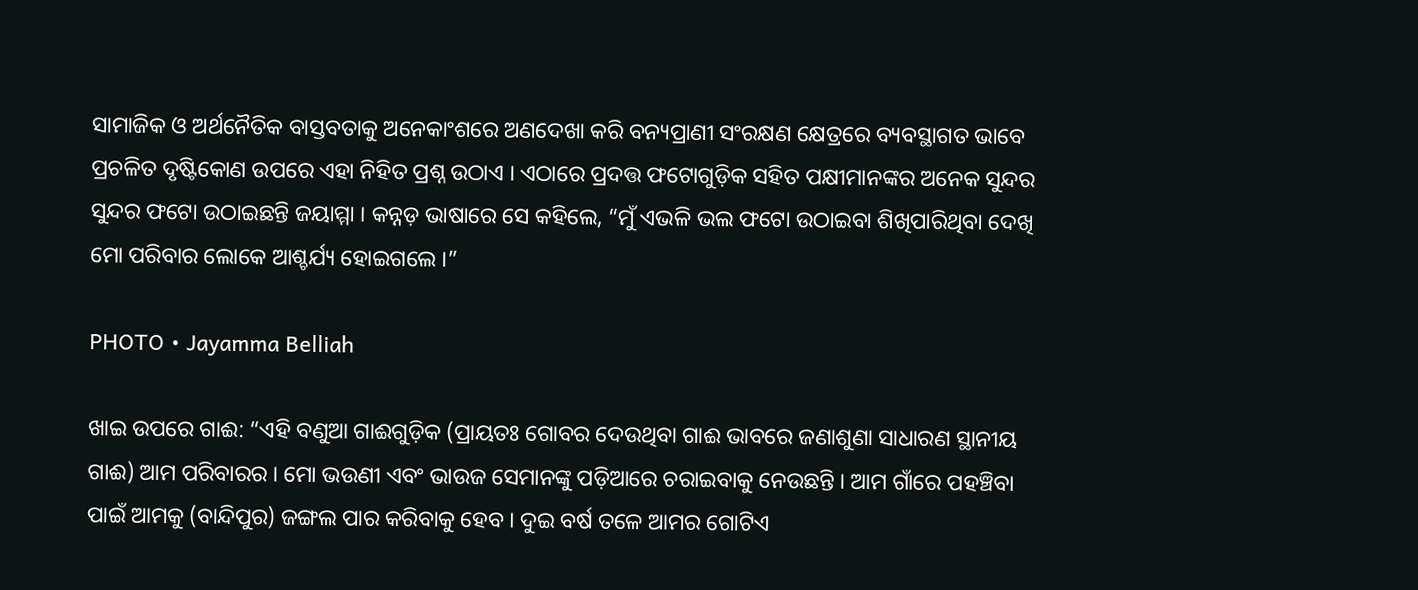ସାମାଜିକ ଓ ଅର୍ଥନୈତିକ ବାସ୍ତବତାକୁ ଅନେକାଂଶରେ ଅଣଦେଖା କରି ବନ୍ୟପ୍ରାଣୀ ସଂରକ୍ଷଣ କ୍ଷେତ୍ରରେ ବ୍ୟବସ୍ଥାଗତ ଭାବେ ପ୍ରଚଳିତ ଦୃଷ୍ଟିକୋଣ ଉପରେ ଏହା ନିହିତ ପ୍ରଶ୍ନ ଉଠାଏ । ଏଠାରେ ପ୍ରଦତ୍ତ ଫଟୋଗୁଡ଼ିକ ସହିତ ପକ୍ଷୀମାନଙ୍କର ଅନେକ ସୁନ୍ଦର ସୁନ୍ଦର ଫଟୋ ଉଠାଇଛନ୍ତି ଜୟାମ୍ମା । କନ୍ନଡ଼ ଭାଷାରେ ସେ କହିଲେ, “ମୁଁ ଏଭଳି ଭଲ ଫଟୋ ଉଠାଇବା ଶିଖିପାରିଥିବା ଦେଖି ମୋ ପରିବାର ଲୋକେ ଆଶ୍ଚର୍ଯ୍ୟ ହୋଇଗଲେ ।”

PHOTO • Jayamma Belliah

ଖାଇ ଉପରେ ଗାଈ: “ଏହି ବଣୁଆ ଗାଈଗୁଡ଼ିକ (ପ୍ରାୟତଃ ଗୋବର ଦେଉଥିବା ଗାଈ ଭାବରେ ଜଣାଶୁଣା ସାଧାରଣ ସ୍ଥାନୀୟ ଗାଈ) ଆମ ପରିବାରର । ମୋ ଭଉଣୀ ଏବଂ ଭାଉଜ ସେମାନଙ୍କୁ ପଡ଼ିଆରେ ଚରାଇବାକୁ ନେଉଛନ୍ତି । ଆମ ଗାଁରେ ପହଞ୍ଚିବା ପାଇଁ ଆମକୁ (ବାନ୍ଦିପୁର) ଜଙ୍ଗଲ ପାର କରିବାକୁ ହେବ । ଦୁଇ ବର୍ଷ ତଳେ ଆମର ଗୋଟିଏ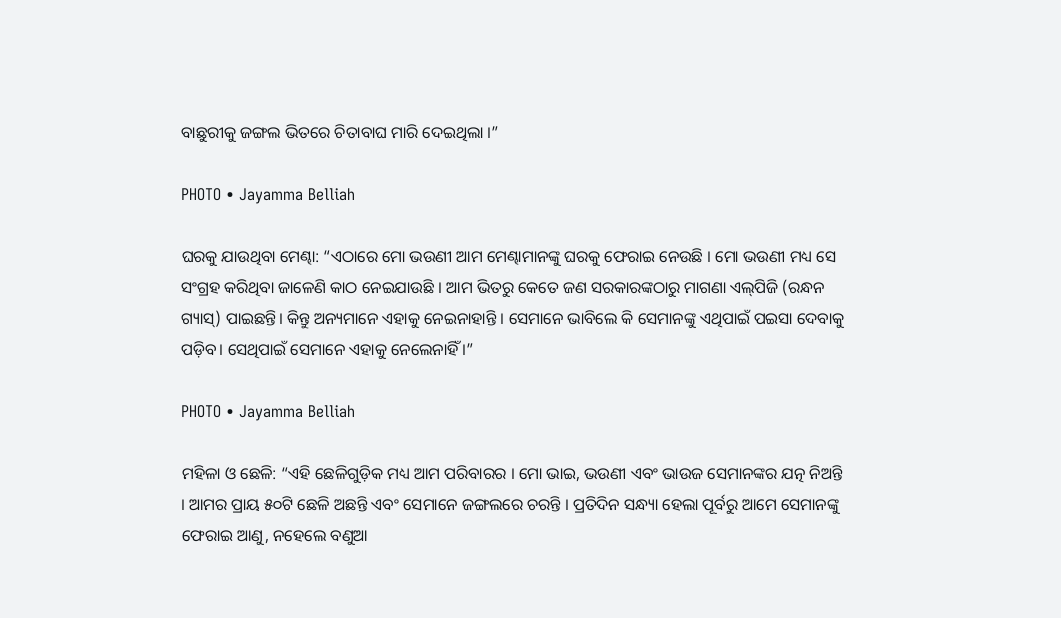ବାଛୁରୀକୁ ଜଙ୍ଗଲ ଭିତରେ ଚିତାବାଘ ମାରି ଦେଇଥିଲା ।”

PHOTO • Jayamma Belliah

ଘରକୁ ଯାଉଥିବା ମେଣ୍ଢା: “ଏଠାରେ ମୋ ଭଉଣୀ ଆମ ମେଣ୍ଢାମାନଙ୍କୁ ଘରକୁ ଫେରାଇ ନେଉଛି । ମୋ ଭଉଣୀ ମଧ୍ୟ ସେ ସଂଗ୍ରହ କରିଥିବା ଜାଳେଣି କାଠ ନେଇଯାଉଛି । ଆମ ଭିତରୁ କେତେ ଜଣ ସରକାରଙ୍କଠାରୁ ମାଗଣା ଏଲ୍‌ପିଜି (ରନ୍ଧନ ଗ୍ୟାସ୍‌) ପାଇଛନ୍ତି। କିନ୍ତୁ ଅନ୍ୟମାନେ ଏହାକୁ ନେଇନାହାନ୍ତି । ସେମାନେ ଭାବିଲେ କି ସେମାନଙ୍କୁ ଏଥିପାଇଁ ପଇସା ଦେବାକୁ ପଡ଼ିବ। ସେଥିପାଇଁ ସେମାନେ ଏହାକୁ ନେଲେନାହିଁ ।”

PHOTO • Jayamma Belliah

ମହିଳା ଓ ଛେଳି: “ଏହି ଛେଳିଗୁଡ଼ିକ ମଧ୍ୟ ଆମ ପରିବାରର । ମୋ ଭାଇ, ଭଉଣୀ ଏବଂ ଭାଉଜ ସେମାନଙ୍କର ଯତ୍ନ ନିଅନ୍ତି । ଆମର ପ୍ରାୟ ୫୦ଟି ଛେଳି ଅଛନ୍ତି ଏବଂ ସେମାନେ ଜଙ୍ଗଲରେ ଚରନ୍ତି । ପ୍ରତିଦିନ ସନ୍ଧ୍ୟା ହେଲା ପୂର୍ବରୁ ଆମେ ସେମାନଙ୍କୁ ଫେରାଇ ଆଣୁ, ନହେଲେ ବଣୁଆ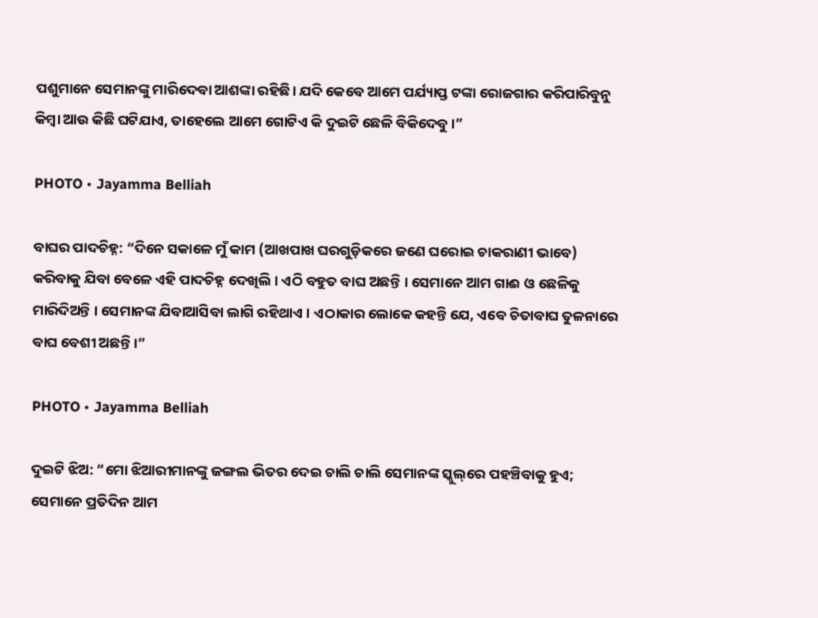ପଶୁମାନେ ସେମାନଙ୍କୁ ମାରିଦେବା ଆଶଙ୍କା ରହିଛି। ଯଦି କେବେ ଆମେ ପର୍ଯ୍ୟାପ୍ତ ଟଙ୍କା ରୋଜଗାର କରିପାରିବୁନୁ କିମ୍ବା ଆଉ କିଛି ଘଟିଯାଏ, ତାହେଲେ ଆମେ ଗୋଟିଏ କି ଦୁଇଟି ଛେଳି ବିକିଦେବୁ ।”

PHOTO • Jayamma Belliah

ବାଘର ପାଦଚିହ୍ନ: “ଦିନେ ସକାଳେ ମୁଁ କାମ (ଆଖପାଖ ଘରଗୁଡ଼ିକରେ ଜଣେ ଘରୋଇ ଚାକରାଣୀ ଭାବେ) କରିବାକୁ ଯିବା ବେଳେ ଏହି ପାଦଚିହ୍ନ ଦେଖିଲି । ଏଠି ବହୁତ ବାଘ ଅଛନ୍ତି । ସେମାନେ ଆମ ଗାଈ ଓ ଛେଳିକୁ ମାରିଦିଅନ୍ତି । ସେମାନଙ୍କ ଯିବାଆସିବା ଲାଗି ରହିଥାଏ । ଏଠାକାର ଲୋକେ କହନ୍ତି ଯେ, ଏବେ ଚିତାବାଘ ତୁଳନାରେ ବାଘ ବେଶୀ ଅଛନ୍ତି ।”

PHOTO • Jayamma Belliah

ଦୁଇଟି ଝିଅ: “ମୋ ଝିଆରୀମାନଙ୍କୁ ଜଙ୍ଗଲ ଭିତର ଦେଇ ଚାଲି ଚାଲି ସେମାନଙ୍କ ସ୍କୁଲ୍‌ରେ ପହଞ୍ଚିବାକୁ ହୁଏ; ସେମାନେ ପ୍ରତିଦିନ ଆମ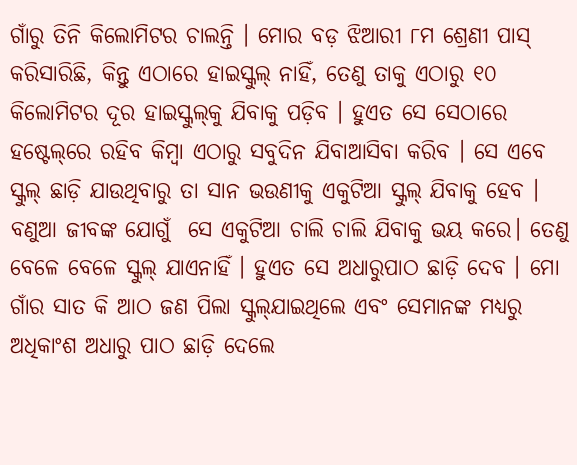ଗାଁରୁ ତିନି କିଲୋମିଟର ଚାଲନ୍ତି । ମୋର ବଡ଼ ଝିଆରୀ ୮ମ ଶ୍ରେଣୀ ପାସ୍‌ କରିସାରିଛି, କିନ୍ତୁ ଏଠାରେ ହାଇସ୍କୁଲ୍‌ ନାହିଁ, ତେଣୁ ତାକୁ ଏଠାରୁ ୧୦ କିଲୋମିଟର ଦୂର ହାଇସ୍କୁଲ୍‌କୁ ଯିବାକୁ ପଡ଼ିବ । ହୁଏତ ସେ ସେଠାରେ ହଷ୍ଟେଲ୍‌ରେ ରହିବ କିମ୍ବା ଏଠାରୁ ସବୁଦିନ ଯିବାଆସିବା କରିବ । ସେ ଏବେ ସ୍କୁଲ୍‌ ଛାଡ଼ି ଯାଉଥିବାରୁ ତା ସାନ ଭଉଣୀକୁ ଏକୁଟିଆ ସ୍କୁଲ୍‌ ଯିବାକୁ ହେବ । ବଣୁଆ ଜୀବଙ୍କ ଯୋଗୁଁ  ସେ ଏକୁଟିଆ ଚାଲି ଚାଲି ଯିବାକୁ ଭୟ କରେ। ତେଣୁ ବେଳେ ବେଳେ ସ୍କୁଲ୍‌ ଯାଏନାହିଁ । ହୁଏତ ସେ ଅଧାରୁପାଠ ଛାଡ଼ି ଦେବ । ମୋ ଗାଁର ସାତ କି ଆଠ ଜଣ ପିଲା ସ୍କୁଲ୍‌ଯାଇଥିଲେ ଏବଂ ସେମାନଙ୍କ ମଧ୍ୟରୁ ଅଧିକାଂଶ ଅଧାରୁ ପାଠ ଛାଡ଼ି ଦେଲେ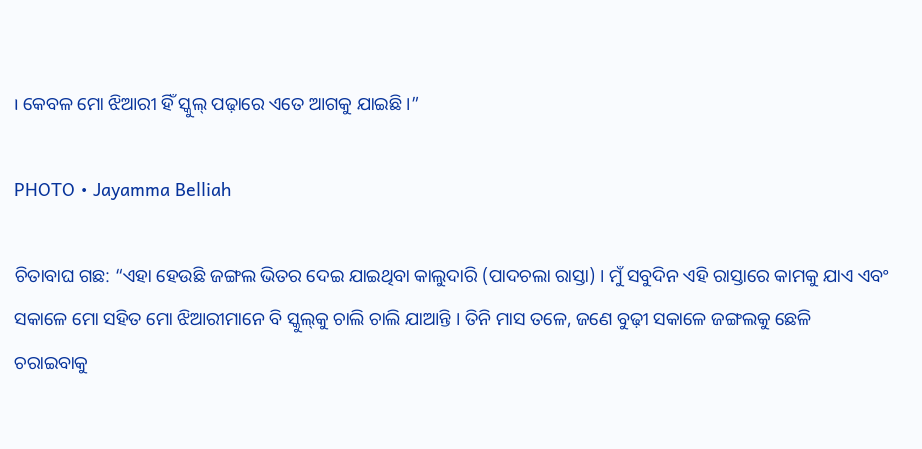। କେବଳ ମୋ ଝିଆରୀ ହିଁ ସ୍କୁଲ୍‌ ପଢ଼ାରେ ଏତେ ଆଗକୁ ଯାଇଛି ।”

PHOTO • Jayamma Belliah

ଚିତାବାଘ ଗଛ: “ଏହା ହେଉଛି ଜଙ୍ଗଲ ଭିତର ଦେଇ ଯାଇଥିବା କାଲୁଦାରି (ପାଦଚଲା ରାସ୍ତା) । ମୁଁ ସବୁଦିନ ଏହି ରାସ୍ତାରେ କାମକୁ ଯାଏ ଏବଂ ସକାଳେ ମୋ ସହିତ ମୋ ଝିଆରୀମାନେ ବି ସ୍କୁଲ୍‌କୁ ଚାଲି ଚାଲି ଯାଆନ୍ତି । ତିନି ମାସ ତଳେ, ଜଣେ ବୁଢ଼ୀ ସକାଳେ ଜଙ୍ଗଲକୁ ଛେଳି ଚରାଇବାକୁ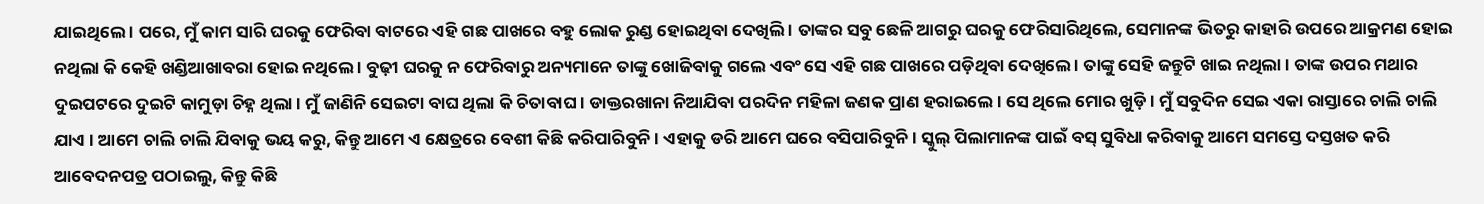ଯାଇଥିଲେ । ପରେ, ମୁଁ କାମ ସାରି ଘରକୁ ଫେରିବା ବାଟରେ ଏହି ଗଛ ପାଖରେ ବହୁ ଲୋକ ରୁଣ୍ଡ ହୋଇଥିବା ଦେଖିଲି । ତାଙ୍କର ସବୁ ଛେଳି ଆଗରୁ ଘରକୁ ଫେରିସାରିଥିଲେ, ସେମାନଙ୍କ ଭିତରୁ କାହାରି ଉପରେ ଆକ୍ରମଣ ହୋଇ ନଥିଲା କି କେହି ଖଣ୍ଡିଆଖାବରା ହୋଇ ନଥିଲେ । ବୁଢ଼ୀ ଘରକୁ ନ ଫେରିବାରୁ ଅନ୍ୟମାନେ ତାଙ୍କୁ ଖୋଜିବାକୁ ଗଲେ ଏବଂ ସେ ଏହି ଗଛ ପାଖରେ ପଡ଼ିଥିବା ଦେଖିଲେ । ତାଙ୍କୁ ସେହି ଜନ୍ତୁଟି ଖାଇ ନଥିଲା । ତାଙ୍କ ଉପର ମଥାର ଦୁଇପଟରେ ଦୁଇଟି କାମୁଡ଼ା ଚିହ୍ନ ଥିଲା । ମୁଁ ଜାଣିନି ସେଇଟା ବାଘ ଥିଲା କି ଚିତାବାଘ । ଡାକ୍ତରଖାନା ନିଆଯିବା ପରଦିନ ମହିଳା ଜଣକ ପ୍ରାଣ ହରାଇଲେ । ସେ ଥିଲେ ମୋର ଖୁଡ଼ି । ମୁଁ ସବୁଦିନ ସେଇ ଏକା ରାସ୍ତାରେ ଚାଲି ଚାଲି ଯାଏ । ଆମେ ଚାଲି ଚାଲି ଯିବାକୁ ଭୟ କରୁ, କିନ୍ତୁ ଆମେ ଏ କ୍ଷେତ୍ରରେ ବେଶୀ କିଛି କରିପାରିବୁନି । ଏହାକୁ ଡରି ଆମେ ଘରେ ବସିପାରିବୁନି । ସ୍କୁଲ୍‌ ପିଲାମାନଙ୍କ ପାଇଁ ବସ୍‌ ସୁବିଧା କରିବାକୁ ଆମେ ସମସ୍ତେ ଦସ୍ତଖତ କରି ଆବେଦନପତ୍ର ପଠାଇଲୁ, କିନ୍ତୁ କିଛି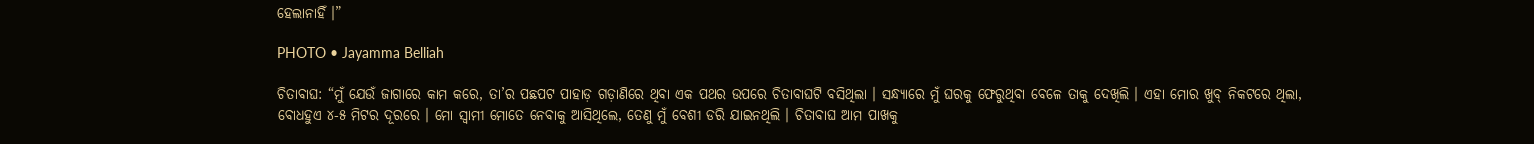ହେଲାନାହିଁ ।”

PHOTO • Jayamma Belliah

ଚିତାବାଘ: “ମୁଁ ଯେଉଁ ଜାଗାରେ କାମ କରେ, ତା’ର ପଛପଟ ପାହାଡ଼ ଗଡ଼ାଣିରେ ଥିବା ଏକ ପଥର ଉପରେ ଚିତାବାଘଟି ବସିଥିଲା । ସନ୍ଧ୍ୟାରେ ମୁଁ ଘରକୁ ଫେରୁଥିବା ବେଳେ ତାକୁ ଦେଖିଲି । ଏହା ମୋର ଖୁବ୍‌ ନିକଟରେ ଥିଲା, ବୋଧହୁଏ ୪-୫ ମିଟର ଦୂରରେ । ମୋ ସ୍ୱାମୀ ମୋତେ ନେବାକୁ ଆସିଥିଲେ, ତେଣୁ ମୁଁ ବେଶୀ ଡରି ଯାଇନଥିଲି । ଚିତାବାଘ ଆମ ପାଖକୁ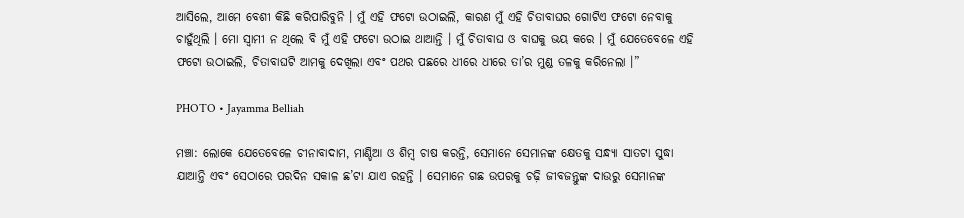ଆସିଲେ, ଆମେ ବେଶୀ କିଛି କରିପାରିବୁନି । ମୁଁ ଏହି ଫଟୋ ଉଠାଇଲି, କାରଣ ମୁଁ ଏହି ଚିତାବାଘର ଗୋଟିଏ ଫଟୋ ନେବାକୁ ଚାହୁଁଥିଲି । ମୋ ସ୍ୱାମୀ ନ ଥିଲେ ବି ମୁଁ ଏହି ଫଟୋ ଉଠାଇ ଥାଆନ୍ତି । ମୁଁ ଚିତାବାଘ ଓ ବାଘକୁ ଭୟ କରେ । ମୁଁ ଯେତେବେଳେ ଏହି ଫଟୋ ଉଠାଇଲି, ଚିତାବାଘଟି ଆମକୁ ଦେଖିଲା ଏବଂ ପଥର ପଛରେ ଧୀରେ ଧୀରେ ତା’ର ମୁଣ୍ଡ ତଳକୁ କରିନେଲା ।”

PHOTO • Jayamma Belliah

ମଞ୍ଚା: ଲୋକେ ଯେତେବେଳେ ଚୀନାବାଦାମ, ମାଣ୍ଡିଆ ଓ ଶିମ୍ବ ଚାଷ କରନ୍ତି, ସେମାନେ ସେମାନଙ୍କ କ୍ଷେତକୁ ସନ୍ଧ୍ୟା ସାତଟା ସୁଦ୍ଧା ଯାଆନ୍ତି ଏବଂ ସେଠାରେ ପରଦିନ ସକାଳ ଛ’ଟା ଯାଏ ରହନ୍ତି । ସେମାନେ ଗଛ ଉପରକୁ ଚଢ଼ି ଜୀବଜନ୍ତୁଙ୍କ ଦାଉରୁ ସେମାନଙ୍କ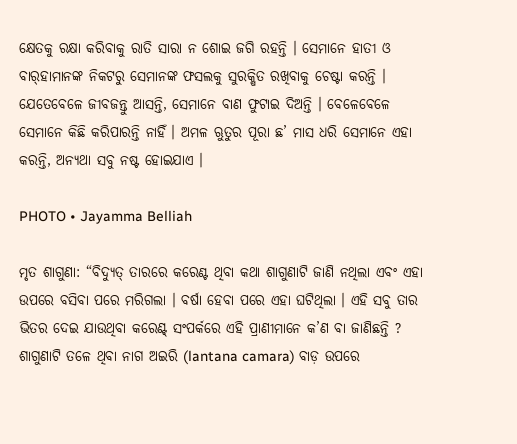କ୍ଷେତକୁ ରକ୍ଷା କରିବାକୁ ରାତି ସାରା ନ ଶୋଇ ଜଗି ରହନ୍ତି । ସେମାନେ ହାତୀ ଓ ବାର୍‌ହାମାନଙ୍କ ନିକଟରୁ ସେମାନଙ୍କ ଫସଲକୁ ସୁରକ୍ଷିତ ରଖିବାକୁ ଚେଷ୍ଟା କରନ୍ତି । ଯେତେବେଳେ ଜୀବଜନ୍ତୁ ଆସନ୍ତି, ସେମାନେ ବାଣ ଫୁଟାଇ ଦିଅନ୍ତି । ବେଳେବେଳେ ସେମାନେ କିଛି କରିପାରନ୍ତି ନାହିଁ । ଅମଳ ଋୁତୁର ପୂରା ଛ’ ମାସ ଧରି ସେମାନେ ଏହା କରନ୍ତି, ଅନ୍ୟଥା ସବୁ ନଷ୍ଟ ହୋଇଯାଏ ।

PHOTO • Jayamma Belliah

ମୃତ ଶାଗୁଣା: “ବିଦ୍ୟୁତ୍‌ ତାରରେ କରେଣ୍ଟ ଥିବା କଥା ଶାଗୁଣାଟି ଜାଣି ନଥିଲା ଏବଂ ଏହା ଉପରେ ବସିବା ପରେ ମରିଗଲା । ବର୍ଷା ହେବା ପରେ ଏହା ଘଟିଥିଲା । ଏହି ସବୁ ତାର ଭିତର ଦେଇ ଯାଉଥିବା କରେଣ୍ଟ୍‌ ସଂପର୍କରେ ଏହି ପ୍ରାଣୀମାନେ କ’ଣ ବା ଜାଣିଛନ୍ତି ? ଶାଗୁଣାଟି ତଳେ ଥିବା ନାଗ ଅଇରି (lantana camara) ବାଡ଼ ଉପରେ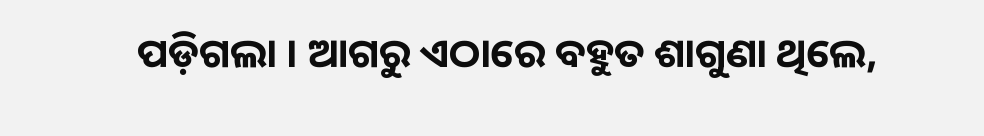ପଡ଼ିଗଲା । ଆଗରୁ ଏଠାରେ ବହୁତ ଶାଗୁଣା ଥିଲେ,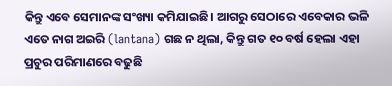କିନ୍ତୁ ଏବେ ସେମାନଙ୍କ ସଂଖ୍ୟା କମିଯାଇଛି। ଆଗରୁ ସେଠାରେ ଏବେକାର ଭଳି ଏତେ ନାଗ ଅଇରି (lantana) ଗଛ ନ ଥିଲା, କିନ୍ତୁ ଗତ ୧୦ ବର୍ଷ ହେଲା ଏହା ପ୍ରଚୁର ପରିମାଣରେ ବଢୁଛି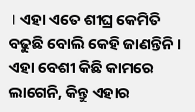। ଏହା ଏତେ ଶୀଘ୍ର କେମିତି ବଢୁଛି ବୋଲି କେହି ଜାଣନ୍ତିନି । ଏହା ବେଶୀ କିଛି କାମରେ ଲାଗେନି, କିନ୍ତୁ ଏହାର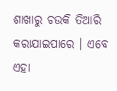ଶାଖାରୁ ଚଉକି ତିଆରି କରାଯାଇପାରେ । ଏବେ ଏହା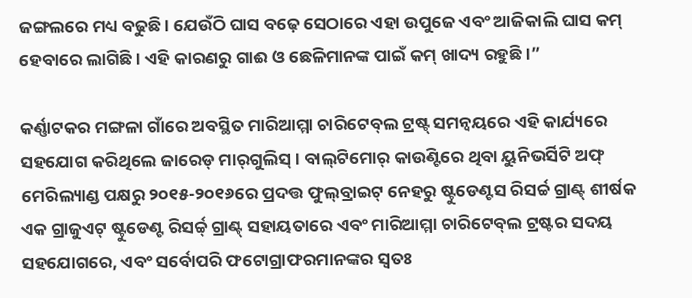ଜଙ୍ଗଲରେ ମଧ୍ୟ ବଢୁଛି । ଯେଉଁଠି ଘାସ ବଢ଼େ ସେଠାରେ ଏହା ଉପୁଜେ ଏବଂ ଆଜିକାଲି ଘାସ କମ୍‌ ହେବାରେ ଲାଗିଛି । ଏହି କାରଣରୁ ଗାଈ ଓ ଛେଳିମାନଙ୍କ ପାଇଁ କମ୍‌ ଖାଦ୍ୟ ରହୁଛି ।”

କର୍ଣ୍ଣାଟକର ମଙ୍ଗଳା ଗାଁରେ ଅବସ୍ଥିତ ମାରିଆମ୍ମା ଚାରିଟେବ୍‌ଲ ଟ୍ରଷ୍ଟ୍‌ ସମନ୍ୱୟରେ ଏହି କାର୍ଯ୍ୟରେ ସହଯୋଗ କରିଥିଲେ ଜାରେଡ୍‌ ମାର୍‌ଗୁଲିସ୍‌ । ବାଲ୍‌ଟିମୋର୍‌ କାଉଣ୍ଟିରେ ଥିବା ୟୁନିଭର୍ସିଟି ଅଫ୍‌ ମେରିଲ୍ୟାଣ୍ଡ ପକ୍ଷରୁ ୨୦୧୫-୨୦୧୬ରେ ପ୍ରଦତ୍ତ ଫୁଲ୍‌ବ୍ରାଇଟ୍‌ ନେହରୁ ଷ୍ଟୁଡେଣ୍ଟସ ରିସର୍ଚ୍ଚ ଗ୍ରାଣ୍ଟ୍‌ ଶୀର୍ଷକ ଏକ ଗ୍ରାଜୁଏଟ୍‌ ଷ୍ଟୁଡେଣ୍ଟ ରିସର୍ଚ୍ଚ୍‌ ଗ୍ରାଣ୍ଟ୍‌ ସହାୟତାରେ ଏବଂ ମାରିଆମ୍ମା ଚାରିଟେବ୍‌ଲ ଟ୍ରଷ୍ଟର ସଦୟ ସହଯୋଗରେ, ଏବଂ ସର୍ବୋପରି ଫଟୋଗ୍ରାଫରମାନଙ୍କର ସ୍ୱତଃ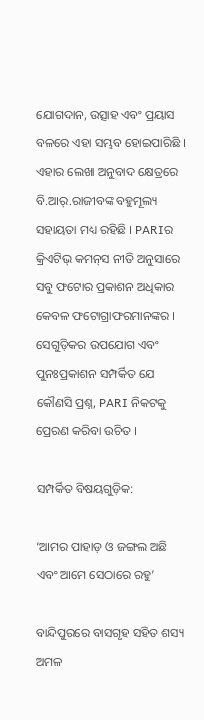ଯୋଗଦାନ, ଉତ୍ସାହ ଏବଂ ପ୍ରୟାସ ବଳରେ ଏହା ସମ୍ଭବ ହୋଇପାରିଛି । ଏହାର ଲେଖା ଅନୁବାଦ କ୍ଷେତ୍ରରେ ବି.ଆର୍‌.ରାଜୀବଙ୍କ ବହୁମୂଲ୍ୟ ସହାୟତା ମଧ୍ୟ ରହିଛି । PARIର କ୍ରିଏଟିଭ୍‌ କମନ୍‌ସ ନୀତି ଅନୁସାରେ ସବୁ ଫଟୋର ପ୍ରକାଶନ ଅଧିକାର କେବଳ ଫଟୋଗ୍ରାଫରମାନଙ୍କର । ସେଗୁଡ଼ିକର ଉପଯୋଗ ଏବଂ ପୁନଃପ୍ରକାଶନ ସମ୍ପର୍କିତ ଯେ କୌଣସି ପ୍ରଶ୍ନ, PARI ନିକଟକୁ ପ୍ରେରଣ କରିବା ଉଚିତ ।

ସମ୍ପର୍କିତ ବିଷୟଗୁଡ଼ିକ:

‘ଆମର ପାହାଡ଼ ଓ ଜଙ୍ଗଲ ଅଛି ଏବଂ ଆମେ ସେଠାରେ ରହୁ’

ବାନ୍ଦିପୁରରେ ବାସଗୃହ ସହିତ ଶସ୍ୟ ଅମଳ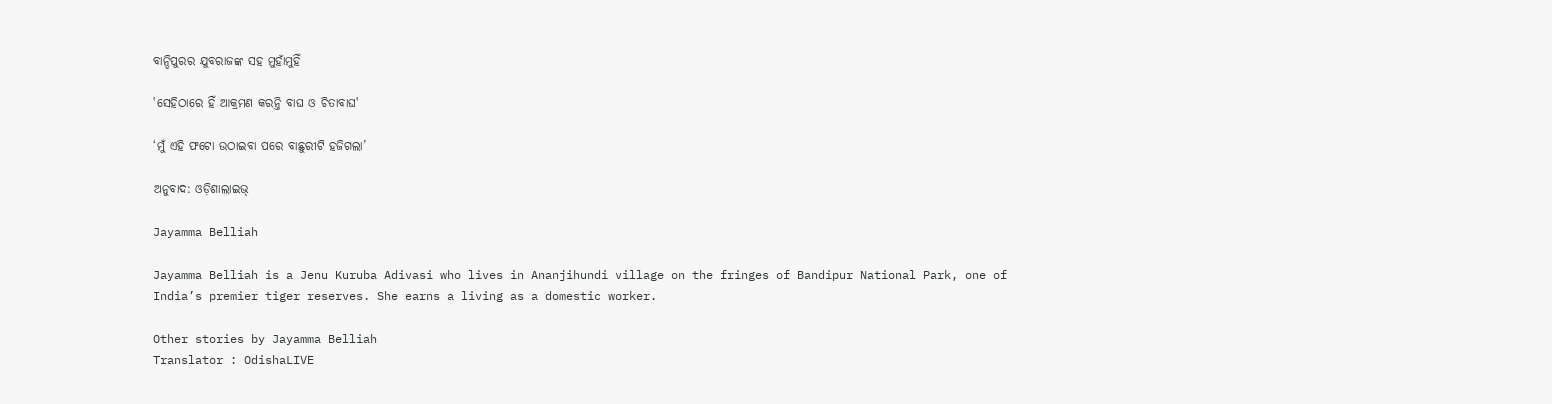ବାନ୍ଦିପୁରର ଯୁବରାଜଙ୍କ ସହ ମୁହାଁମୁହିଁ

'ସେହିଠାରେ ହିଁ ଆକ୍ରମଣ କରନ୍ତି ବାଘ ଓ ଚିତାବାଘ'

‘ମୁଁ ଏହି ଫଟୋ ଉଠାଇବା ପରେ ବାଛୁରୀଟି ହଜିଗଲା’

ଅନୁବାଦ: ଓଡ଼ିଶାଲାଇଭ୍‍

Jayamma Belliah

Jayamma Belliah is a Jenu Kuruba Adivasi who lives in Ananjihundi village on the fringes of Bandipur National Park, one of India’s premier tiger reserves. She earns a living as a domestic worker.

Other stories by Jayamma Belliah
Translator : OdishaLIVE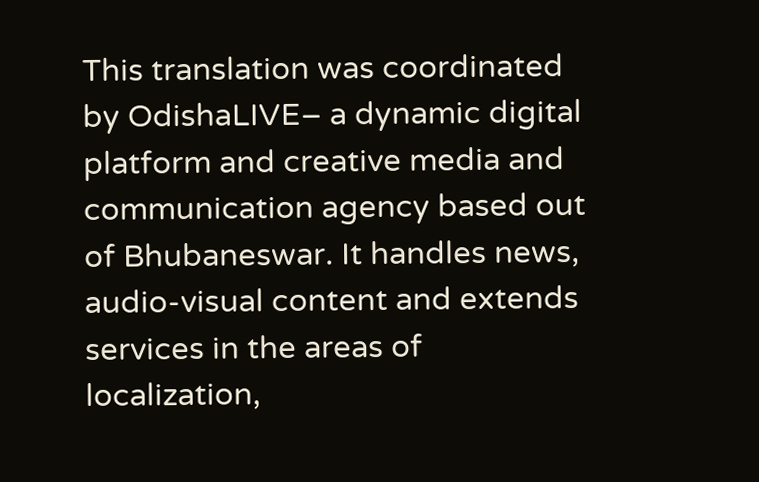This translation was coordinated by OdishaLIVE– a dynamic digital platform and creative media and communication agency based out of Bhubaneswar. It handles news, audio-visual content and extends services in the areas of localization,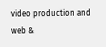video production and web &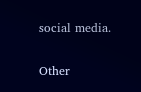social media.

Other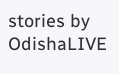stories by OdishaLIVE